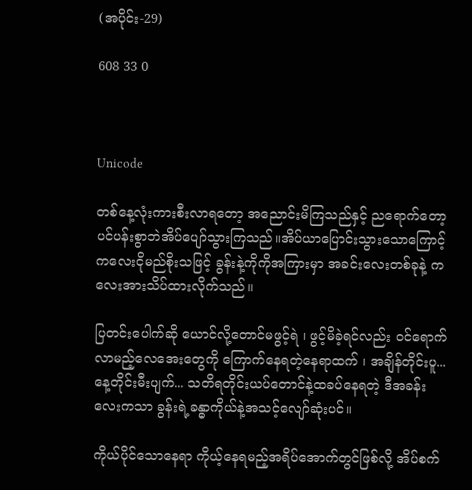(အပိုင်း-29)

608 33 0



Unicode

တစ်နေ့လုံးကားစီးလာရတော့ အညောင်းမိကြသည်နှင့် ညရောက်တော့ ပင်ပန်းစွာဘဲအိပ်ပျော်သွားကြသည်။အိပ်ယာပြောင်းသွားသောကြောင့် ကလေးငိုမည်စိုးသဖြင့် ခွန်းနဲ့ကိုကိုအကြားမှာ အခင်းလေးတစ်ခုနဲ့ ကလေးအားသိပ်ထားလိုက်သည်။

ပြတင်းပေါက်ဆို ယောင်လို့တောင်မဖွင့်ရဲ ၊ ဖွင့်မိခဲ့ရင်လည်း ဝင်ရောက်လာမည့်လေအေးတွေကို ကြောက်နေရတဲ့နေရာထက် ၊ အချိန်တိုင်းပူ... နေ့တိုင်းမီးပျက်... သတိရတိုင်းယပ်တောင်နဲ့ထခပ်နေရတဲ့ ဒီအခန်းလေးကသာ ခွန်းရဲ့ခန္ဓာကိုယ်နဲ့အသင့်လျော်ဆုံးပင်။

ကိုယ်ပိုင်သောနေရာ ကိုယ့်နေရမည့်အရိပ်အောက်တွင်ဖြစ်လို့ အိပ်စက်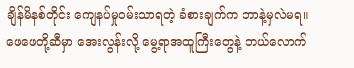ချိန်မိနစ်တိုင်း ကျေနပ်မှုဝမ်းသာရတဲ့ ခံစားချက်က ဘာနဲ့မှလဲမရ။ဖေဖေတို့ဆီမှာ အေးလွန်းလို့ မွေ့ရာအထူကြီးတွေနဲ့ ဘယ်လောက်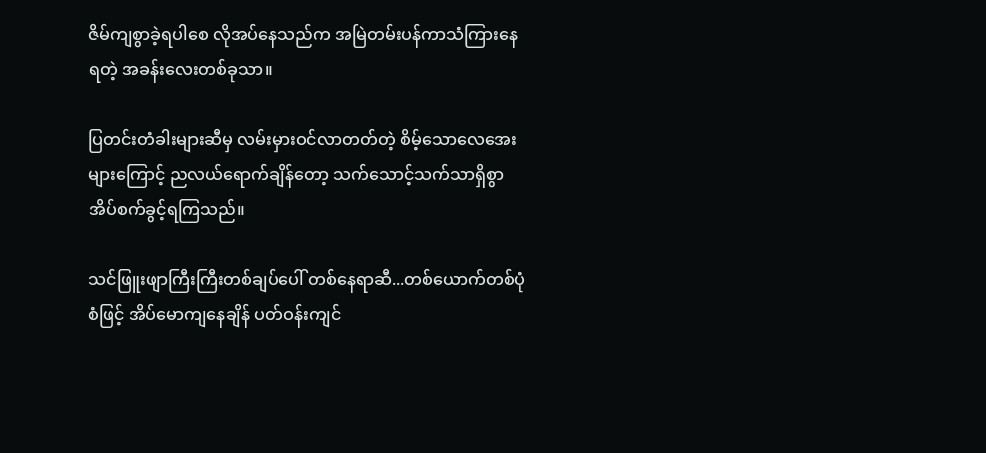ဇိမ်ကျစွာခဲ့ရပါစေ လိုအပ်နေသည်က အမြဲတမ်းပန်ကာသံကြားနေရတဲ့ အခန်းလေးတစ်ခုသာ။

ပြတင်းတံခါးများဆီမှ လမ်းမှားဝင်လာတတ်တဲ့ စိမ့်သောလေအေးများကြောင့် ညလယ်ရောက်ချိန်တော့ သက်သောင့်သက်သာရှိစွာ အိပ်စက်ခွင့်ရကြသည်။

သင်ဖြူးဖျာကြီးကြီးတစ်ချပ်ပေါ် တစ်နေရာဆီ...တစ်ယောက်တစ်ပုံစံဖြင့် အိပ်မောကျနေချိန် ပတ်ဝန်းကျင်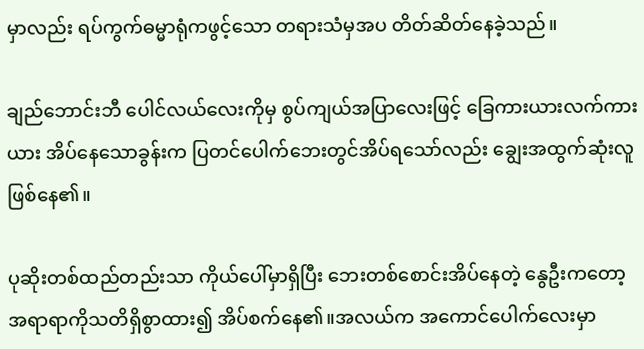မှာလည်း ရပ်ကွက်ဓမ္မာရုံကဖွင့်သော တရားသံမှအပ တိတ်ဆိတ်နေခဲ့သည်။

ချည်ဘောင်းဘီ ပေါင်လယ်လေးကိုမှ စွပ်ကျယ်အပြာလေးဖြင့် ခြေကားယားလက်ကားယား အိပ်နေသောခွန်းက ပြတင်ပေါက်ဘေးတွင်အိပ်ရသော်လည်း ချွေးအထွက်ဆုံးလူဖြစ်နေ၏။

ပုဆိုးတစ်ထည်တည်းသာ ကိုယ်ပေါ်မှာရှိပြီး ဘေးတစ်စောင်းအိပ်နေတဲ့ နွေဦးကတော့ အရာရာကိုသတိရှိစွာထား၍ အိပ်စက်နေ၏။အလယ်က အကောင်ပေါက်လေးမှာ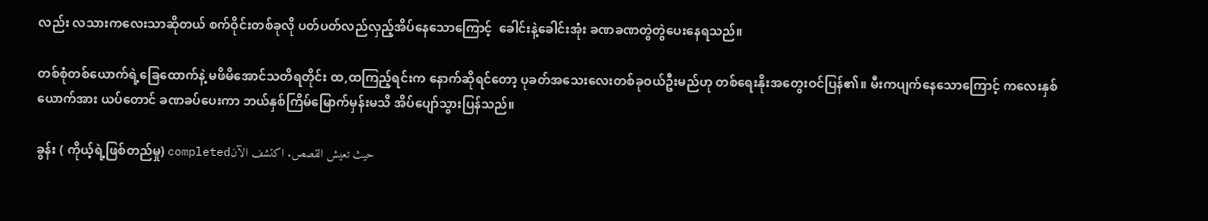လည်း လသားကလေးသာဆိုတယ် စက်ဝိုင်းတစ်ခုလို ပတ်ပတ်လည်လှည့်အိပ်နေသောကြောင့်  ခေါင်းနဲ့ခေါင်းအုံး ခဏခဏတွဲတွဲပေးနေရသည်။

တစ်စုံတစ်ယောက်ရဲ့ခြေထောက်နဲ့ မဖိမိအောင်သတိရတိုင်း ထ,ထကြည့်ရင်းက နောက်ဆိုရင်တော့ ပုခတ်အသေးလေးတစ်ခုဝယ်ဦးမည်ဟု တစ်ရေးနိုးအတွေးဝင်ပြန်၏။ မီးကပျက်နေသောကြောင့် ကလေးနှစ်ယောက်အား ယပ်တောင် ခဏခပ်ပေးကာ ဘယ်နှစ်ကြိမ်မြောက်မှန်းမသိ အိပ်ပျော်သွားပြန်သည်။

ခွန်း ( ကိုယ့်ရဲ့ဖြစ်တည်မှု) completedحيث تعيش القصص. اكتشف الآن